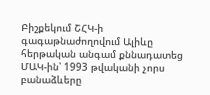Բիշքեկում ՇՀԿ-ի գագաթնաժողովում Ալիևը հերթական անգամ քննադատեց ՄԱԿ-ին՝ 1993 թվականի չորս բանաձևերը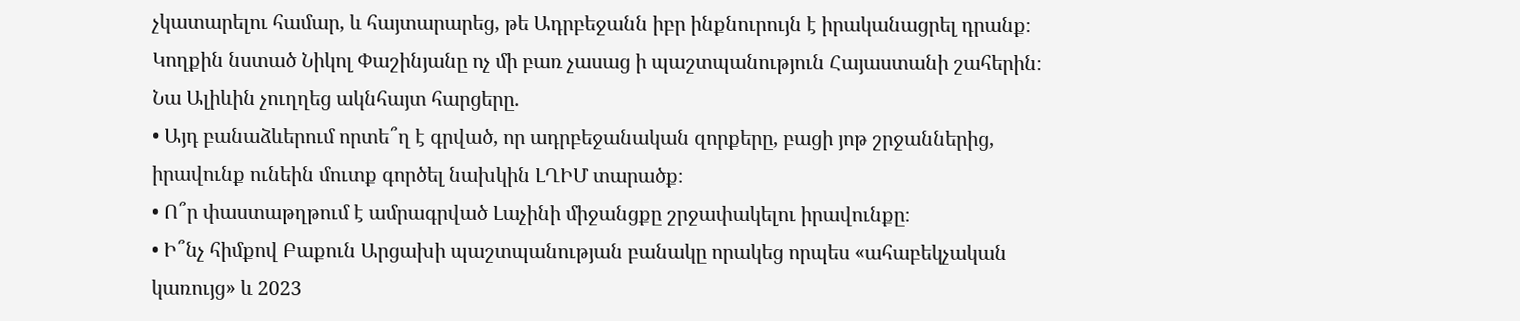չկատարելու համար, և հայտարարեց, թե Ադրբեջանն իբր ինքնուրույն է իրականացրել դրանք։ Կողքին նստած Նիկոլ Փաշինյանը ոչ մի բառ չասաց ի պաշտպանություն Հայաստանի շահերին։ Նա Ալիևին չուղղեց ակնհայտ հարցերը.
• Այդ բանաձևերում որտե՞ղ է գրված, որ ադրբեջանական զորքերը, բացի յոթ շրջաններից, իրավունք ունեին մուտք գործել նախկին ԼՂԻՄ տարածք։
• Ո՞ր փաստաթղթում է ամրագրված Լաչինի միջանցքը շրջափակելու իրավունքը։
• Ի՞նչ հիմքով Բաքուն Արցախի պաշտպանության բանակը որակեց որպես «ահաբեկչական կառույց» և 2023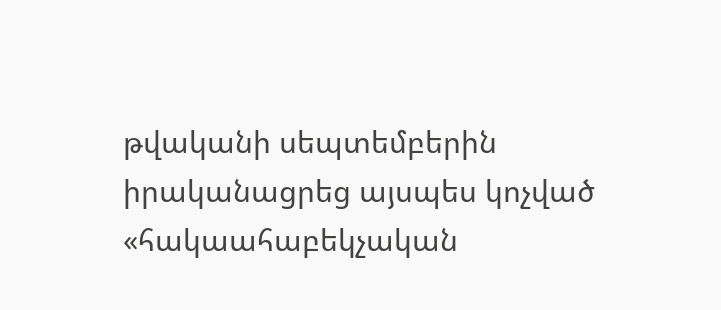թվականի սեպտեմբերին իրականացրեց այսպես կոչված «հակաահաբեկչական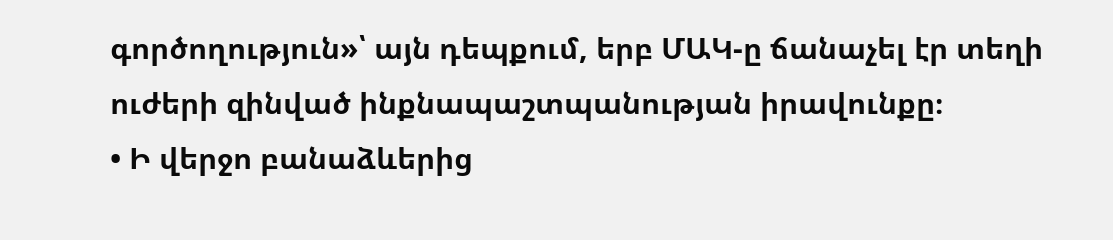գործողություն»՝ այն դեպքում, երբ ՄԱԿ-ը ճանաչել էր տեղի ուժերի զինված ինքնապաշտպանության իրավունքը։
• Ի վերջո բանաձևերից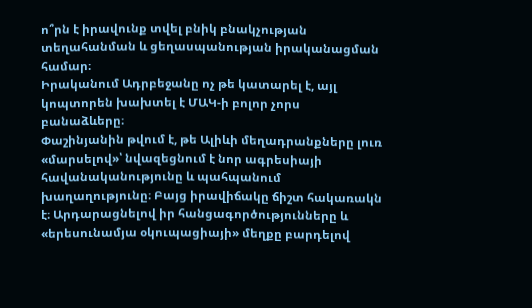ո՞րն է իրավունք տվել բնիկ բնակչության տեղահանման և ցեղասպանության իրականացման համար։
Իրականում Ադրբեջանը ոչ թե կատարել է, այլ կոպտորեն խախտել է ՄԱԿ-ի բոլոր չորս բանաձևերը։
Փաշինյանին թվում է, թե Ալիևի մեղադրանքները լուռ «մարսելով»՝ նվազեցնում է նոր ագրեսիայի հավանականությունը և պահպանում խաղաղությունը։ Բայց իրավիճակը ճիշտ հակառակն է։ Արդարացնելով իր հանցագործությունները և «երեսունամյա օկուպացիայի» մեղքը բարդելով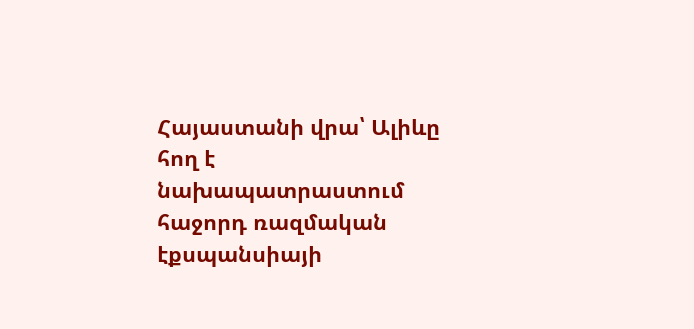Հայաստանի վրա՝ Ալիևը հող է նախապատրաստում հաջորդ ռազմական էքսպանսիայի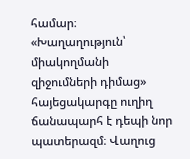համար։
«Խաղաղություն՝ միակողմանի զիջումների դիմաց» հայեցակարգը ուղիղ ճանապարհ է դեպի նոր պատերազմ։ Վաղուց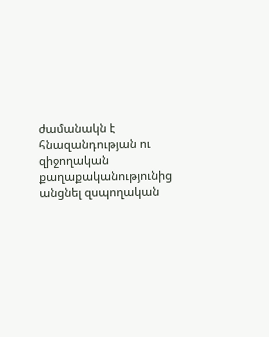ժամանակն է հնազանդության ու զիջողական քաղաքականությունից անցնել զսպողական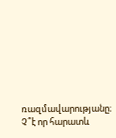ռազմավարությանը։ Չ՞է որ հարատև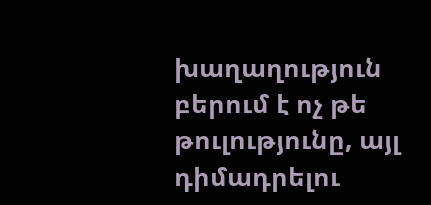խաղաղություն բերում է ոչ թե թուլությունը, այլ դիմադրելու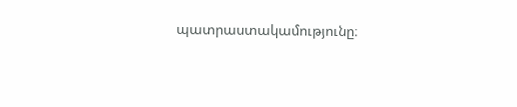պատրաստակամությունը։